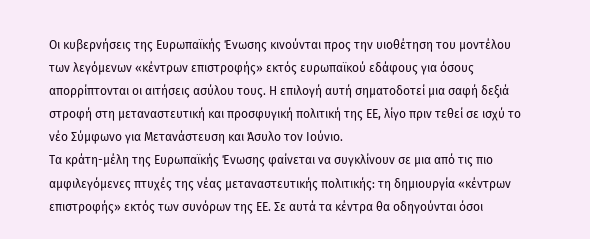Οι κυβερνήσεις της Ευρωπαϊκής Ένωσης κινούνται προς την υιοθέτηση του μοντέλου των λεγόμενων «κέντρων επιστροφής» εκτός ευρωπαϊκού εδάφους για όσους απορρίπτονται οι αιτήσεις ασύλου τους. Η επιλογή αυτή σηματοδοτεί μια σαφή δεξιά στροφή στη μεταναστευτική και προσφυγική πολιτική της ΕΕ, λίγο πριν τεθεί σε ισχύ το νέο Σύμφωνο για Μετανάστευση και Άσυλο τον Ιούνιο.
Τα κράτη-μέλη της Ευρωπαϊκής Ένωσης φαίνεται να συγκλίνουν σε μια από τις πιο αμφιλεγόμενες πτυχές της νέας μεταναστευτικής πολιτικής: τη δημιουργία «κέντρων επιστροφής» εκτός των συνόρων της ΕΕ. Σε αυτά τα κέντρα θα οδηγούνται όσοι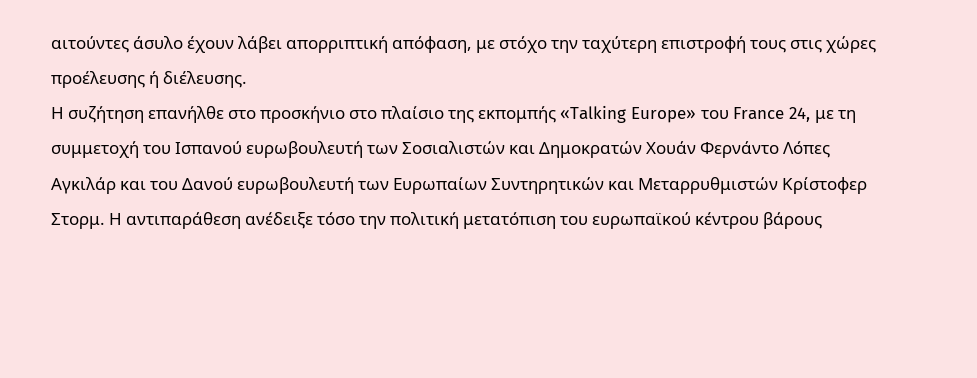αιτούντες άσυλο έχουν λάβει απορριπτική απόφαση, με στόχο την ταχύτερη επιστροφή τους στις χώρες προέλευσης ή διέλευσης.
Η συζήτηση επανήλθε στο προσκήνιο στο πλαίσιο της εκπομπής «Talking Europe» του France 24, με τη συμμετοχή του Ισπανού ευρωβουλευτή των Σοσιαλιστών και Δημοκρατών Χουάν Φερνάντο Λόπες Αγκιλάρ και του Δανού ευρωβουλευτή των Ευρωπαίων Συντηρητικών και Μεταρρυθμιστών Κρίστοφερ Στορμ. Η αντιπαράθεση ανέδειξε τόσο την πολιτική μετατόπιση του ευρωπαϊκού κέντρου βάρους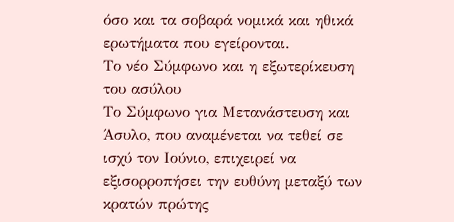όσο και τα σοβαρά νομικά και ηθικά ερωτήματα που εγείρονται.
Το νέο Σύμφωνο και η εξωτερίκευση του ασύλου
Το Σύμφωνο για Μετανάστευση και Άσυλο, που αναμένεται να τεθεί σε ισχύ τον Ιούνιο, επιχειρεί να εξισορροπήσει την ευθύνη μεταξύ των κρατών πρώτης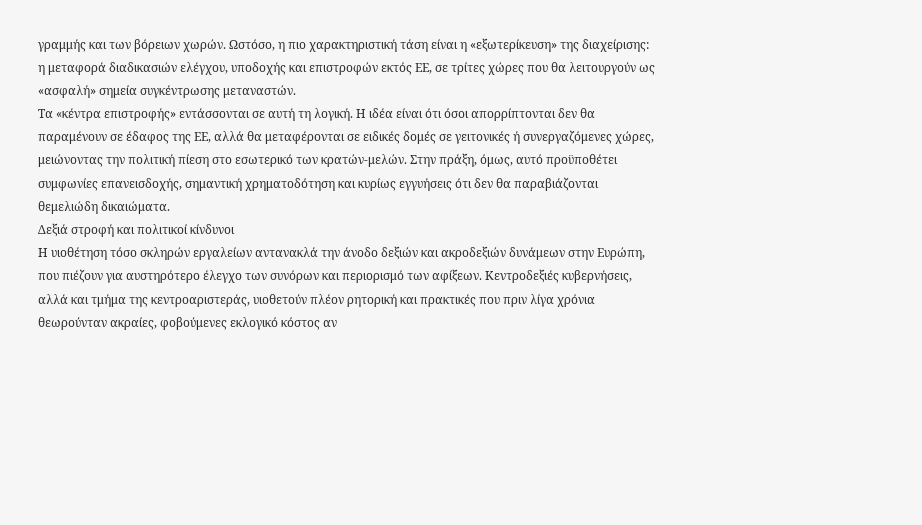γραμμής και των βόρειων χωρών. Ωστόσο, η πιο χαρακτηριστική τάση είναι η «εξωτερίκευση» της διαχείρισης: η μεταφορά διαδικασιών ελέγχου, υποδοχής και επιστροφών εκτός ΕΕ, σε τρίτες χώρες που θα λειτουργούν ως «ασφαλή» σημεία συγκέντρωσης μεταναστών.
Τα «κέντρα επιστροφής» εντάσσονται σε αυτή τη λογική. Η ιδέα είναι ότι όσοι απορρίπτονται δεν θα παραμένουν σε έδαφος της ΕΕ, αλλά θα μεταφέρονται σε ειδικές δομές σε γειτονικές ή συνεργαζόμενες χώρες, μειώνοντας την πολιτική πίεση στο εσωτερικό των κρατών-μελών. Στην πράξη, όμως, αυτό προϋποθέτει συμφωνίες επανεισδοχής, σημαντική χρηματοδότηση και κυρίως εγγυήσεις ότι δεν θα παραβιάζονται θεμελιώδη δικαιώματα.
Δεξιά στροφή και πολιτικοί κίνδυνοι
Η υιοθέτηση τόσο σκληρών εργαλείων αντανακλά την άνοδο δεξιών και ακροδεξιών δυνάμεων στην Ευρώπη, που πιέζουν για αυστηρότερο έλεγχο των συνόρων και περιορισμό των αφίξεων. Κεντροδεξιές κυβερνήσεις, αλλά και τμήμα της κεντροαριστεράς, υιοθετούν πλέον ρητορική και πρακτικές που πριν λίγα χρόνια θεωρούνταν ακραίες, φοβούμενες εκλογικό κόστος αν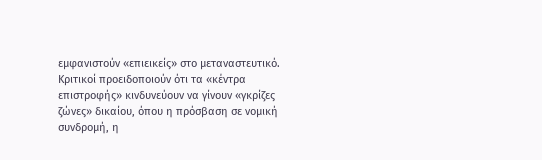εμφανιστούν «επιεικείς» στο μεταναστευτικό.
Κριτικοί προειδοποιούν ότι τα «κέντρα επιστροφής» κινδυνεύουν να γίνουν «γκρίζες ζώνες» δικαίου, όπου η πρόσβαση σε νομική συνδρομή, η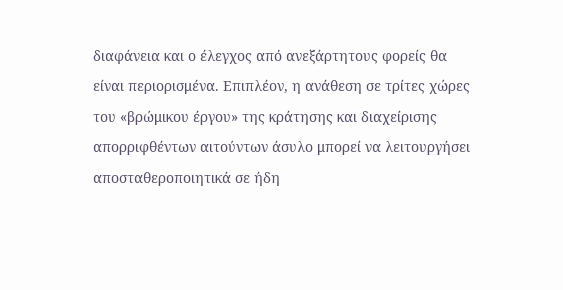διαφάνεια και ο έλεγχος από ανεξάρτητους φορείς θα είναι περιορισμένα. Επιπλέον, η ανάθεση σε τρίτες χώρες του «βρώμικου έργου» της κράτησης και διαχείρισης απορριφθέντων αιτούντων άσυλο μπορεί να λειτουργήσει αποσταθεροποιητικά σε ήδη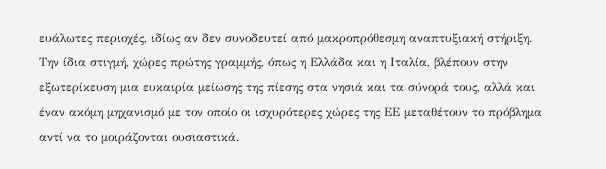ευάλωτες περιοχές, ιδίως αν δεν συνοδευτεί από μακροπρόθεσμη αναπτυξιακή στήριξη.
Την ίδια στιγμή, χώρες πρώτης γραμμής, όπως η Ελλάδα και η Ιταλία, βλέπουν στην εξωτερίκευση μια ευκαιρία μείωσης της πίεσης στα νησιά και τα σύνορά τους, αλλά και έναν ακόμη μηχανισμό με τον οποίο οι ισχυρότερες χώρες της ΕΕ μεταθέτουν το πρόβλημα αντί να το μοιράζονται ουσιαστικά.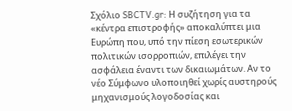Σχόλιο SBCTV.gr: Η συζήτηση για τα «κέντρα επιστροφής» αποκαλύπτει μια Ευρώπη που, υπό την πίεση εσωτερικών πολιτικών ισορροπιών, επιλέγει την ασφάλεια έναντι των δικαιωμάτων. Αν το νέο Σύμφωνο υλοποιηθεί χωρίς αυστηρούς μηχανισμούς λογοδοσίας και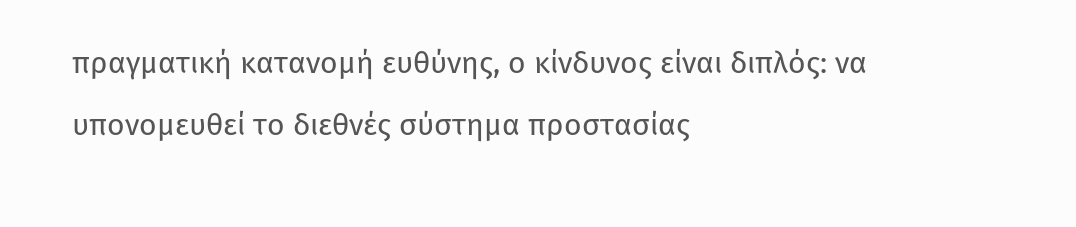πραγματική κατανομή ευθύνης, ο κίνδυνος είναι διπλός: να υπονομευθεί το διεθνές σύστημα προστασίας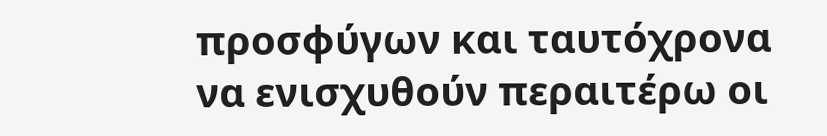προσφύγων και ταυτόχρονα να ενισχυθούν περαιτέρω οι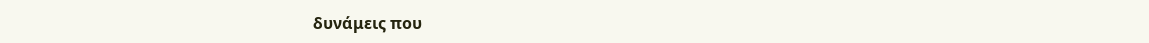δυνάμεις που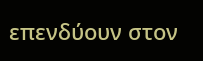επενδύουν στον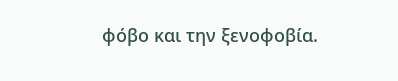φόβο και την ξενοφοβία.